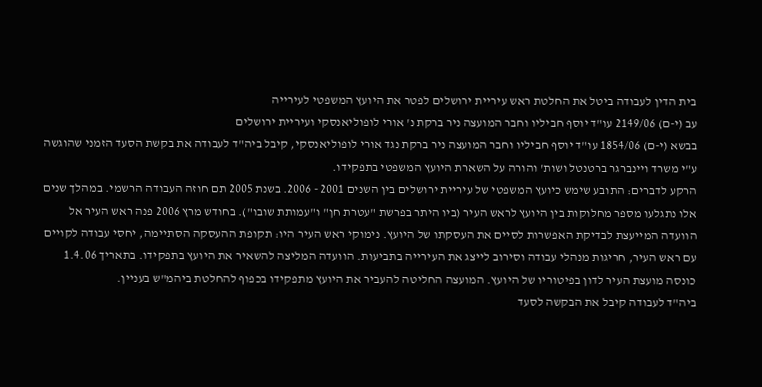בית הדין לעבודה ביטל את החלטת ראש עיריית ירושלים לפטר את היועץ המשפטי לעירייה
עב (י-ם) 2149/06 עו"ד יוסף חביליו וחבר המועצה ניר ברקת נ' אורי לופוליאנסקי ועיריית ירושלים
בבשא (י-ם) 1854/06 עו"ד יוסף חביליו וחבר המועצה ניר ברקת נגד אורי לופוליאנסקי, קיבל ביה"ד לעבודה את בקשת הסעד הזמני שהוגשה ע"י משרד ויינברגר ברטנטל ושות' והורה על השארת היועץ המשפטי בתפקידו.
הרקע לדברים: התובע שימש כיועץ המשפטי של עיריית ירושלים בין השנים 2001 - 2006. בשנת 2005 תם חוזה העבודה הרשמי. במהלך שנים אלו נתגלעו מספר מחלוקות בין היועץ לראש העיר (ביו היתר בפרשת "עטרת חן" ו"עמותת שובו"). בחודש מרץ 2006 פנה ראש העיר אל הוועדה המייעצת לבדיקת האפשרות לסיים את העסקתו של היועץ. נימוקי ראש העיר היו: תקופת ההעסקה הסתיימה, יחסי עבודה לקויים עם ראש העיר, חריגות מנהלי עבודה וסירוב לייצג את העירייה בתביעות. הוועדה המליצה להשאיר את היועץ בתפקידו. בתאריך 1.4.06 כונסה מועצת העיר לדון בפיטוריו של היועץ. המועצה החליטה להעביר את היועץ מתפקידו בכפוף להחלטת ביהמ"ש בעניין.
ביה"ד לעבודה קיבל את הבקשה לסעד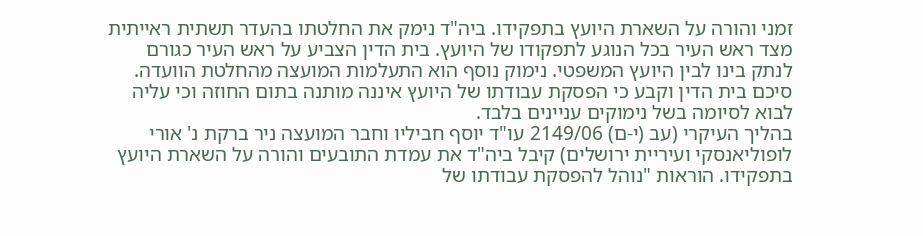זמני והורה על השארת היועץ בתפקידו. ביה"ד נימק את החלטתו בהעדר תשתית ראייתית מצד ראש העיר בכל הנוגע לתפקודו של היועץ. בית הדין הצביע על ראש העיר כגורם לנתק בינו לבין היועץ המשפטי. נימוק נוסף הוא התעלמות המועצה מהחלטת הוועדה. סיכם בית הדין וקבע כי הפסקת עבודתו של היועץ איננה מותנה בתום החוזה וכי עליה לבוא לסיומה בשל נימוקים עניינים בלבד.
בהליך העיקרי (עב (י-ם) 2149/06 עו"ד יוסף חביליו וחבר המועצה ניר ברקת נ' אורי לופוליאנסקי ועיריית ירושלים) קיבל ביה"ד את עמדת התובעים והורה על השארת היועץ בתפקידו. הוראות "נוהל להפסקת עבודתו של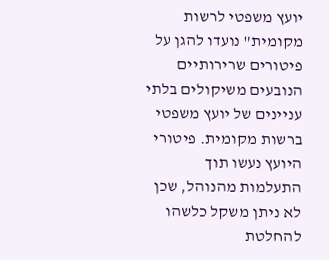יועץ משפטי לרשות מקומית" נועדו להגן על פיטורים שרירותיים הנובעים משיקולים בלתי עניינים של יועץ משפטי ברשות מקומית. פיטורי היועץ נעשו תוך התעלמות מהנוהל, שכן לא ניתן משקל כלשהו להחלטת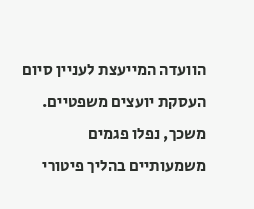הוועדה המייעצת לעניין סיום העסקת יועצים משפטיים. משכך, נפלו פגמים משמעותיים בהליך פיטורי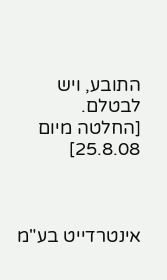התובע, ויש לבטלם.
[החלטה מיום 25.8.08]



אינטרדייט בע"מ